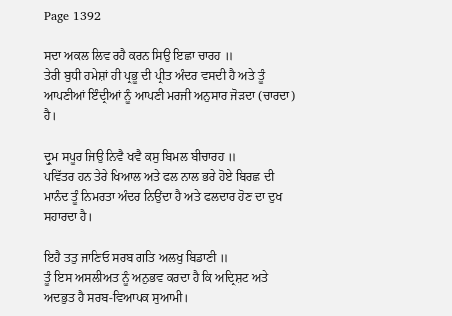Page 1392

ਸਦਾ ਅਕਲ ਲਿਵ ਰਹੈ ਕਰਨ ਸਿਉ ਇਛਾ ਚਾਰਹ ॥
ਤੇਰੀ ਬੁਧੀ ਹਮੇਸ਼ਾਂ ਹੀ ਪ੍ਰਭੂ ਦੀ ਪ੍ਰੀਤ ਅੰਦਰ ਵਸਦੀ ਹੈ ਅਤੇ ਤੂੰ ਆਪਣੀਆਂ ਇੰਦ੍ਰੀਆਂ ਨੂੰ ਆਪਣੀ ਮਰਜੀ ਅਨੁਸਾਰ ਜੋੜਦਾ (ਚਾਰਦਾ) ਹੈ।

ਦ੍ਰੁਮ ਸਪੂਰ ਜਿਉ ਨਿਵੈ ਖਵੈ ਕਸੁ ਬਿਮਲ ਬੀਚਾਰਹ ॥
ਪਵਿੱਤਰ ਹਨ ਤੇਰੇ ਖਿਆਲ ਅਤੇ ਫਲ ਨਾਲ ਭਰੇ ਹੋਏ ਬਿਰਛ ਦੀ ਮਾਨੰਦ ਤੂੰ ਨਿਮਰਤਾ ਅੰਦਰ ਨਿਉਂਦਾ ਹੈ ਅਤੇ ਫਲਦਾਰ ਹੋਣ ਦਾ ਦੁਖ ਸਹਾਰਦਾ ਹੈ।

ਇਹੈ ਤਤੁ ਜਾਣਿਓ ਸਰਬ ਗਤਿ ਅਲਖੁ ਬਿਡਾਣੀ ॥
ਤੂੰ ਇਸ ਅਸਲੀਅਤ ਨੂੰ ਅਨੁਭਵ ਕਰਦਾ ਹੈ ਕਿ ਅਦ੍ਰਿਸ਼ਟ ਅਤੇ ਅਦਭੁਤ ਹੈ ਸਰਬ-ਵਿਆਪਕ ਸੁਆਮੀ।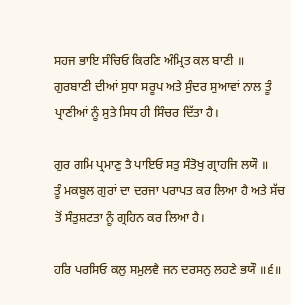ਸਹਜ ਭਾਇ ਸੰਚਿਓ ਕਿਰਣਿ ਅੰਮ੍ਰਿਤ ਕਲ ਬਾਣੀ ॥
ਗੁਰਬਾਣੀ ਦੀਆਂ ਸੁਧਾ ਸਰੂਪ ਅਤੇ ਸੁੰਦਰ ਸੁਆਵਾਂ ਨਾਲ ਤੂੰ ਪ੍ਰਾਣੀਆਂ ਨੂੰ ਸੁਤੇ ਸਿਧ ਹੀ ਸਿੰਚਰ ਦਿੱਤਾ ਹੈ।

ਗੁਰ ਗਮਿ ਪ੍ਰਮਾਣੁ ਤੈ ਪਾਇਓ ਸਤੁ ਸੰਤੋਖੁ ਗ੍ਰਾਹਜਿ ਲਯੌ ॥
ਤੂੰ ਮਕਬੂਲ ਗੁਰਾਂ ਦਾ ਦਰਜਾ ਪਰਾਪਤ ਕਰ ਲਿਆ ਹੈ ਅਤੇ ਸੱਚ ਤੋਂ ਸੰਤੁਸ਼ਟਤਾ ਨੂੰ ਗ੍ਰਹਿਨ ਕਰ ਲਿਆ ਹੈ।

ਹਰਿ ਪਰਸਿਓ ਕਲੁ ਸਮੁਲਵੈ ਜਨ ਦਰਸਨੁ ਲਹਣੇ ਭਯੌ ॥੬॥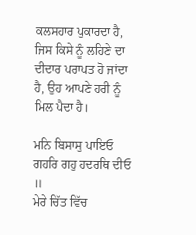ਕਲਸਹਾਰ ਪੁਕਾਰਦਾ ਹੈ, ਜਿਸ ਕਿਸੇ ਨੂੰ ਲਹਿਣੇ ਦਾ ਦੀਦਾਰ ਪਰਾਪਤ ਹੋ ਜਾਂਦਾ ਹੈ, ਉਹ ਆਪਣੇ ਹਰੀ ਨੂੰ ਮਿਲ ਪੈਦਾ ਹੈ।

ਮਨਿ ਬਿਸਾਸੁ ਪਾਇਓ ਗਹਰਿ ਗਹੁ ਹਦਰਥਿ ਦੀਓ ॥
ਮੇਰੇ ਚਿੱਤ ਵਿੱਚ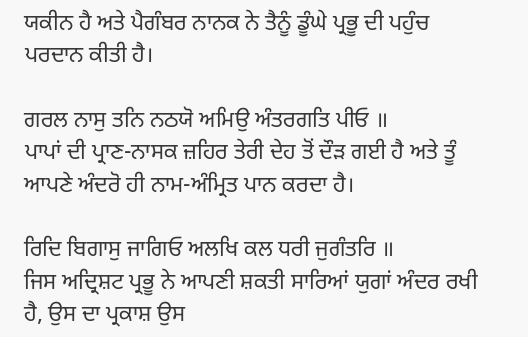ਯਕੀਨ ਹੈ ਅਤੇ ਪੈਗੰਬਰ ਨਾਨਕ ਨੇ ਤੈਨੂੰ ਡੂੰਘੇ ਪ੍ਰਭੂ ਦੀ ਪਹੁੰਚ ਪਰਦਾਨ ਕੀਤੀ ਹੈ।

ਗਰਲ ਨਾਸੁ ਤਨਿ ਨਠਯੋ ਅਮਿਉ ਅੰਤਰਗਤਿ ਪੀਓ ॥
ਪਾਪਾਂ ਦੀ ਪ੍ਰਾਣ-ਨਾਸਕ ਜ਼ਹਿਰ ਤੇਰੀ ਦੇਹ ਤੋਂ ਦੌੜ ਗਈ ਹੈ ਅਤੇ ਤੂੰ ਆਪਣੇ ਅੰਦਰੋ ਹੀ ਨਾਮ-ਅੰਮ੍ਰਿਤ ਪਾਨ ਕਰਦਾ ਹੈ।

ਰਿਦਿ ਬਿਗਾਸੁ ਜਾਗਿਓ ਅਲਖਿ ਕਲ ਧਰੀ ਜੁਗੰਤਰਿ ॥
ਜਿਸ ਅਦ੍ਰਿਸ਼ਟ ਪ੍ਰਭੂ ਨੇ ਆਪਣੀ ਸ਼ਕਤੀ ਸਾਰਿਆਂ ਯੁਗਾਂ ਅੰਦਰ ਰਖੀ ਹੈ, ਉਸ ਦਾ ਪ੍ਰਕਾਸ਼ ਉਸ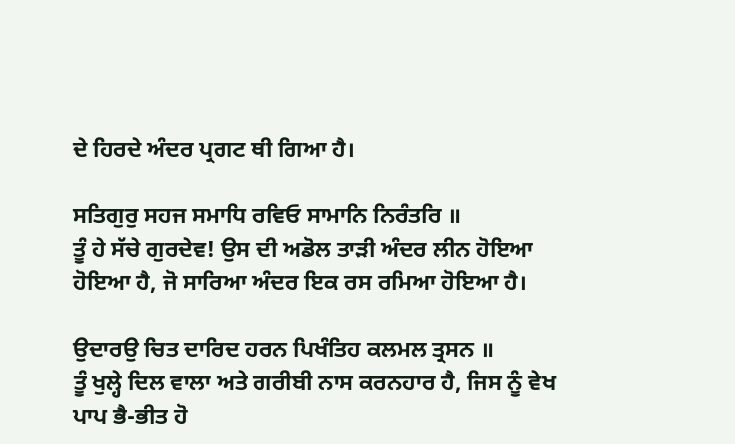ਦੇ ਹਿਰਦੇ ਅੰਦਰ ਪ੍ਰਗਟ ਥੀ ਗਿਆ ਹੈ।

ਸਤਿਗੁਰੁ ਸਹਜ ਸਮਾਧਿ ਰਵਿਓ ਸਾਮਾਨਿ ਨਿਰੰਤਰਿ ॥
ਤੂੰ ਹੇ ਸੱਚੇ ਗੁਰਦੇਵ! ਉਸ ਦੀ ਅਡੋਲ ਤਾੜੀ ਅੰਦਰ ਲੀਨ ਹੋਇਆ ਹੋਇਆ ਹੈ, ਜੋ ਸਾਰਿਆ ਅੰਦਰ ਇਕ ਰਸ ਰਮਿਆ ਹੋਇਆ ਹੈ।

ਉਦਾਰਉ ਚਿਤ ਦਾਰਿਦ ਹਰਨ ਪਿਖੰਤਿਹ ਕਲਮਲ ਤ੍ਰਸਨ ॥
ਤੂੰ ਖੁਲ੍ਹੇ ਦਿਲ ਵਾਲਾ ਅਤੇ ਗਰੀਬੀ ਨਾਸ ਕਰਨਹਾਰ ਹੈ, ਜਿਸ ਨੂੰ ਵੇਖ ਪਾਪ ਭੈ-ਭੀਤ ਹੋ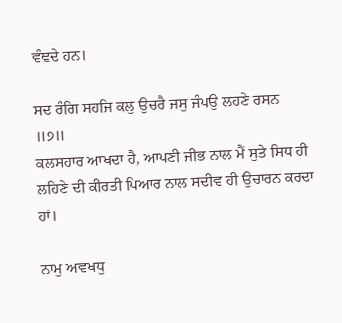ਵੰਞਦੇ ਹਨ।

ਸਦ ਰੰਗਿ ਸਹਜਿ ਕਲੁ ਉਚਰੈ ਜਸੁ ਜੰਪਉ ਲਹਣੇ ਰਸਨ ॥੭॥
ਕਲਸਹਾਰ ਆਖਦਾ ਹੈ, ਆਪਣੀ ਜੀਭ ਨਾਲ ਮੈਂ ਸੁਤੇ ਸਿਧ ਹੀ ਲਹਿਣੇ ਦੀ ਕੀਰਤੀ ਪਿਆਰ ਨਾਲ ਸਦੀਵ ਹੀ ਉਚਾਰਨ ਕਰਦਾ ਹਾਂ।

ਨਾਮੁ ਅਵਖਧੁ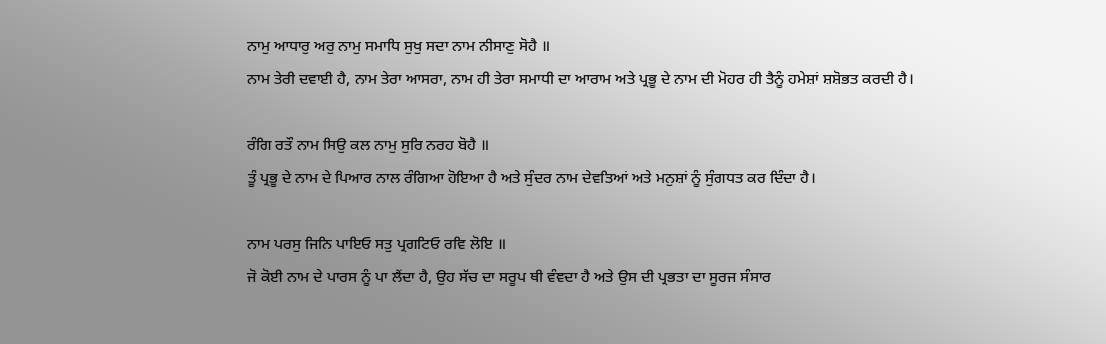ਨਾਮੁ ਆਧਾਰੁ ਅਰੁ ਨਾਮੁ ਸਮਾਧਿ ਸੁਖੁ ਸਦਾ ਨਾਮ ਨੀਸਾਣੁ ਸੋਹੈ ॥
ਨਾਮ ਤੇਰੀ ਦਵਾਈ ਹੈ, ਨਾਮ ਤੇਰਾ ਆਸਰਾ, ਨਾਮ ਹੀ ਤੇਰਾ ਸਮਾਧੀ ਦਾ ਆਰਾਮ ਅਤੇ ਪ੍ਰਭੂ ਦੇ ਨਾਮ ਦੀ ਮੋਹਰ ਹੀ ਤੈਨੂੰ ਹਮੇਸ਼ਾਂ ਸ਼ਸ਼ੋਭਤ ਕਰਦੀ ਹੈ।

ਰੰਗਿ ਰਤੌ ਨਾਮ ਸਿਉ ਕਲ ਨਾਮੁ ਸੁਰਿ ਨਰਹ ਬੋਹੈ ॥
ਤੂੰ ਪ੍ਰਭੂ ਦੇ ਨਾਮ ਦੇ ਪਿਆਰ ਨਾਲ ਰੰਗਿਆ ਹੋਇਆ ਹੈ ਅਤੇ ਸੁੰਦਰ ਨਾਮ ਦੇਵਤਿਆਂ ਅਤੇ ਮਨੁਸ਼ਾਂ ਨੂੰ ਸੁੰਗਧਤ ਕਰ ਦਿੰਦਾ ਹੈ।

ਨਾਮ ਪਰਸੁ ਜਿਨਿ ਪਾਇਓ ਸਤੁ ਪ੍ਰਗਟਿਓ ਰਵਿ ਲੋਇ ॥
ਜੋ ਕੋਈ ਨਾਮ ਦੇ ਪਾਰਸ ਨੂੰ ਪਾ ਲੈਂਦਾ ਹੈ, ਉਹ ਸੱਚ ਦਾ ਸਰੂਪ ਥੀ ਵੰਞਦਾ ਹੈ ਅਤੇ ਉਸ ਦੀ ਪ੍ਰਭਤਾ ਦਾ ਸੂਰਜ ਸੰਸਾਰ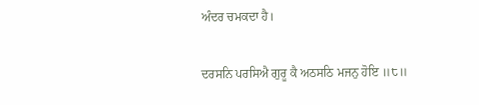ਅੰਦਰ ਚਮਕਦਾ ਹੈ।

ਦਰਸਨਿ ਪਰਸਿਐ ਗੁਰੂ ਕੈ ਅਠਸਠਿ ਮਜਨੁ ਹੋਇ ॥੮॥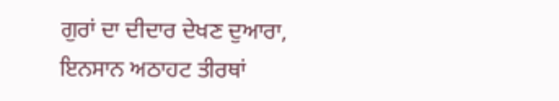ਗੁਰਾਂ ਦਾ ਦੀਦਾਰ ਦੇਖਣ ਦੁਆਰਾ, ਇਨਸਾਨ ਅਠਾਹਟ ਤੀਰਥਾਂ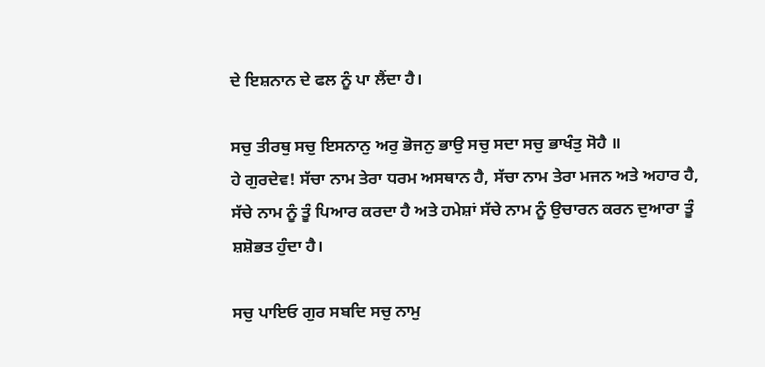ਦੇ ਇਸ਼ਨਾਨ ਦੇ ਫਲ ਨੂੰ ਪਾ ਲੈਂਦਾ ਹੈ।

ਸਚੁ ਤੀਰਥੁ ਸਚੁ ਇਸਨਾਨੁ ਅਰੁ ਭੋਜਨੁ ਭਾਉ ਸਚੁ ਸਦਾ ਸਚੁ ਭਾਖੰਤੁ ਸੋਹੈ ॥
ਹੇ ਗੁਰਦੇਵ! ਸੱਚਾ ਨਾਮ ਤੇਰਾ ਧਰਮ ਅਸਥਾਨ ਹੈ, ਸੱਚਾ ਨਾਮ ਤੇਰਾ ਮਜਨ ਅਤੇ ਅਹਾਰ ਹੈ, ਸੱਚੇ ਨਾਮ ਨੂੰ ਤੂੰ ਪਿਆਰ ਕਰਦਾ ਹੈ ਅਤੇ ਹਮੇਸ਼ਾਂ ਸੱਚੇ ਨਾਮ ਨੂੰ ਉਚਾਰਨ ਕਰਨ ਦੁਆਰਾ ਤੂੰ ਸ਼ਸ਼ੋਭਤ ਹੁੰਦਾ ਹੈ।

ਸਚੁ ਪਾਇਓ ਗੁਰ ਸਬਦਿ ਸਚੁ ਨਾਮੁ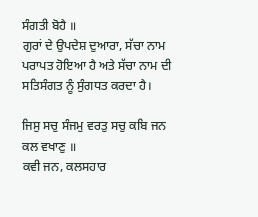ਸੰਗਤੀ ਬੋਹੈ ॥
ਗੁਰਾਂ ਦੇ ਉਪਦੇਸ਼ ਦੁਆਰਾ, ਸੱਚਾ ਨਾਮ ਪਰਾਪਤ ਹੋਇਆ ਹੈ ਅਤੇ ਸੱਚਾ ਨਾਮ ਦੀ ਸਤਿਸੰਗਤ ਨੂੰ ਸੁੰਗਧਤ ਕਰਦਾ ਹੈ।

ਜਿਸੁ ਸਚੁ ਸੰਜਮੁ ਵਰਤੁ ਸਚੁ ਕਬਿ ਜਨ ਕਲ ਵਖਾਣੁ ॥
ਕਵੀ ਜਨ, ਕਲਸਹਾਰ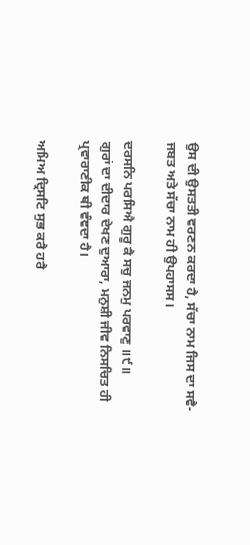ਉਸ ਦੀ ਉਸਤਤੀ ਵਰਣਨ ਕਰਦਾ ਹੈ, ਸੱਚਾ ਨਾਮ ਜਿਸ ਦਾ ਸਵੈ-ਜਬਤ ਅਤੇ ਸੱਚਾ ਨਾਮ ਹੀ ਉਪਹਾਸਸ।

ਦਰਸਨਿ ਪਰਸਿਐ ਗੁਰੂ ਕੈ ਸਚੁ ਜਨਮੁ ਪਰਵਾਣੁ ॥੯॥
ਗੁਰਾਂ ਦਾ ਦੀਦਾਰ ਦੇਖਣ ਦੁਆਰਾ, ਮਨੁਸ਼ੀ ਜੀਵ ਨਿਸਚਿਤ ਹੀ ਪ੍ਰਵਾਰਾਣੀਕ ਥੀ ਵੰਞਦਾ ਹੈ।

ਅਮਿਅ ਦ੍ਰਿਸਟਿ ਸੁਭ ਕਰੈ ਹਰੈ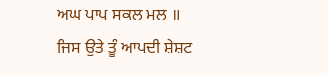ਅਘ ਪਾਪ ਸਕਲ ਮਲ ॥
ਜਿਸ ਉਤੇ ਤੂੰ ਆਪਦੀ ਸ਼ੇਸ਼ਟ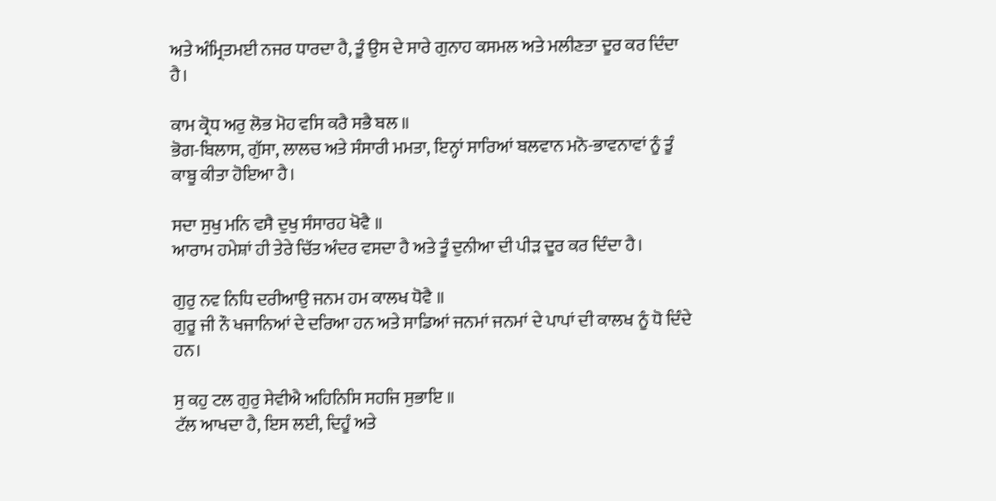ਅਤੇ ਅੰਮ੍ਰਿਤਮਈ ਨਜਰ ਧਾਰਦਾ ਹੈ, ਤੂੰ ਉਸ ਦੇ ਸਾਰੇ ਗੁਨਾਹ ਕਸਮਲ ਅਤੇ ਮਲੀਣਤਾ ਦੂਰ ਕਰ ਦਿੰਦਾ ਹੈ।

ਕਾਮ ਕ੍ਰੋਧ ਅਰੁ ਲੋਭ ਮੋਹ ਵਸਿ ਕਰੈ ਸਭੈ ਬਲ ॥
ਭੋਗ-ਬਿਲਾਸ, ਗੁੱਸਾ, ਲਾਲਚ ਅਤੇ ਸੰਸਾਰੀ ਮਮਤਾ, ਇਨ੍ਹਾਂ ਸਾਰਿਆਂ ਬਲਵਾਨ ਮਨੋ-ਭਾਵਨਾਵਾਂ ਨੂੰ ਤੂੰ ਕਾਬੂ ਕੀਤਾ ਹੋਇਆ ਹੈ।

ਸਦਾ ਸੁਖੁ ਮਨਿ ਵਸੈ ਦੁਖੁ ਸੰਸਾਰਹ ਖੋਵੈ ॥
ਆਰਾਮ ਹਮੇਸ਼ਾਂ ਹੀ ਤੇਰੇ ਚਿੱਤ ਅੰਦਰ ਵਸਦਾ ਹੈ ਅਤੇ ਤੂੰ ਦੁਨੀਆ ਦੀ ਪੀੜ ਦੂਰ ਕਰ ਦਿੰਦਾ ਹੈ।

ਗੁਰੁ ਨਵ ਨਿਧਿ ਦਰੀਆਉ ਜਨਮ ਹਮ ਕਾਲਖ ਧੋਵੈ ॥
ਗੁਰੂ ਜੀ ਨੌ ਖਜਾਨਿਆਂ ਦੇ ਦਰਿਆ ਹਨ ਅਤੇ ਸਾਡਿਆਂ ਜਨਮਾਂ ਜਨਮਾਂ ਦੇ ਪਾਪਾਂ ਦੀ ਕਾਲਖ ਨੂੰ ਧੋ ਦਿੰਦੇ ਹਨ।

ਸੁ ਕਹੁ ਟਲ ਗੁਰੁ ਸੇਵੀਐ ਅਹਿਨਿਸਿ ਸਹਜਿ ਸੁਭਾਇ ॥
ਟੱਲ ਆਖਦਾ ਹੈ, ਇਸ ਲਈ, ਦਿਹੂੰ ਅਤੇ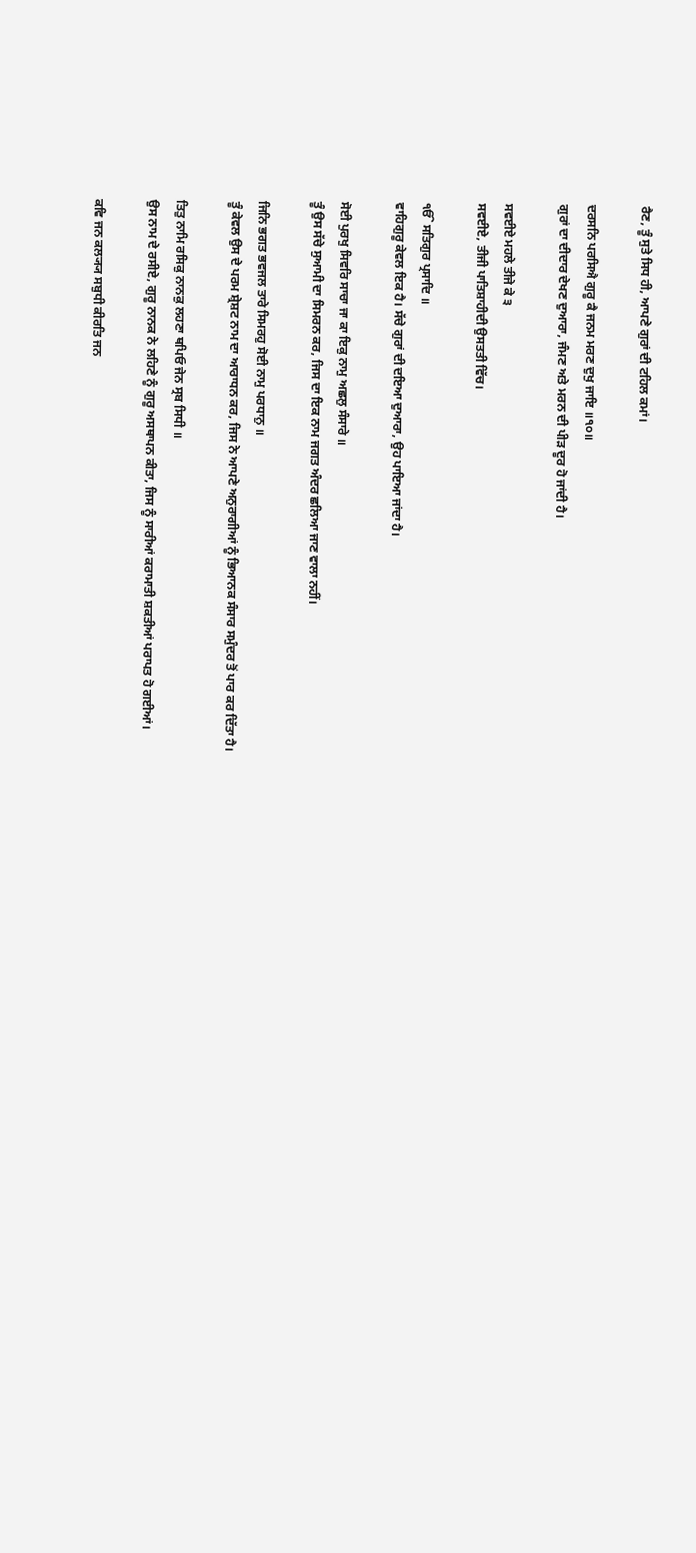ਰੈਣ, ਤੂੰ ਸੁਤੇ ਸਿਧ ਹੀ, ਆਪਣੇ ਗੁਰਾਂ ਦੀ ਟਹਿਲ ਕਮਾਂ।

ਦਰਸਨਿ ਪਰਸਿਐ ਗੁਰੂ ਕੈ ਜਨਮ ਮਰਣ ਦੁਖੁ ਜਾਇ ॥੧੦॥
ਗੁਰਾਂ ਦਾ ਦੀਦਾਰ ਦੇਖਣ ਦੁਆਰਾ, ਜੰਮਣ ਅਤੇ ਮਰਨ ਦੀ ਪੀੜ ਦੂਰ ਹੋ ਜਾਂਦੀ ਹੈ।

ਸਵਈਏ ਮਹਲੇ ਤੀਜੇ ਕੇ ੩
ਸਵਈਏ, ਤੀਜੀ ਪਾਤਿਸ਼ਾਹੀਦੀ ਉਸਤਤੀ ਵਿੱਚ।

ੴ ਸਤਿਗੁਰ ਪ੍ਰਸਾਦਿ ॥
ਵਾਹਿਗੁਰੂ ਕੇਵਲ ਇਕ ਹੈ। ਸੱਚੇ ਗੁਰਾਂ ਦੀ ਦਇਆ ਦੁਆਰਾ, ਉਹ ਪਾਇਆ ਜਾਂਦਾ ਹੈ।

ਸੋਈ ਪੁਰਖੁ ਸਿਵਰਿ ਸਾਚਾ ਜਾ ਕਾ ਇਕੁ ਨਾਮੁ ਅਛਲੁ ਸੰਸਾਰੇ ॥
ਤੂੰ ਉਸ ਸੱਚੇ ਸੁਆਮੀ ਦਾ ਸਿਮਰਨ ਕਰ, ਜਿਸ ਦਾ ਇਕ ਨਾਮ ਜਗਤ ਅੰਦਰ ਛਲਿਆ ਜਾਣ ਵਾਲਾ ਨਹੀਂ।

ਜਿਨਿ ਭਗਤ ਭਵਜਲ ਤਾਰੇ ਸਿਮਰਹੁ ਸੋਈ ਨਾਮੁ ਪਰਧਾਨੁ ॥
ਤੂੰ ਕੇਵਲ ਉਸ ਦੇ ਪਰਮ ਸ਼੍ਰੇਸ਼ਟ ਨਾਮ ਦਾ ਆਰਾਧਨ ਕਰ, ਜਿਸ ਨੇ ਆਪਣੇ ਅਨੁਰਾਗੀਆਂ ਨੂੰ ਭਿਆਨਕ ਸੰਸਾਰ ਸਮੁੰਦਰ ਤੋਂ ਪਾਰ ਕਰ ਦਿੱਤਾ ਹੈ।

ਤਿਤੁ ਨਾਮਿ ਰਸਿਕੁ ਨਾਨਕੁ ਲਹਣਾ ਥਪਿਓ ਜੇਨ ਸ੍ਰਬ ਸਿਧੀ ॥
ਉਸ ਨਾਮ ਦੇ ਰਸੀਏ, ਗੁਰੂ ਨਾਨਕ ਨੇ ਲਹਿਣੇ ਨੂੰ ਗੁਰੂ ਅਸਥਾਪਨ ਕੀਤਾ, ਜਿਸ ਨੂੰ ਸਾਰੀਆਂ ਕਰਾਮਾਤੀ ਸ਼ਕਤੀਆਂ ਪਰਾਪਤ ਹੋ ਗਈਆਂ।

ਕਵਿ ਜਨ ਕਲ੍ਯ੍ਯ ਸਬੁਧੀ ਕੀਰਤਿ ਜਨ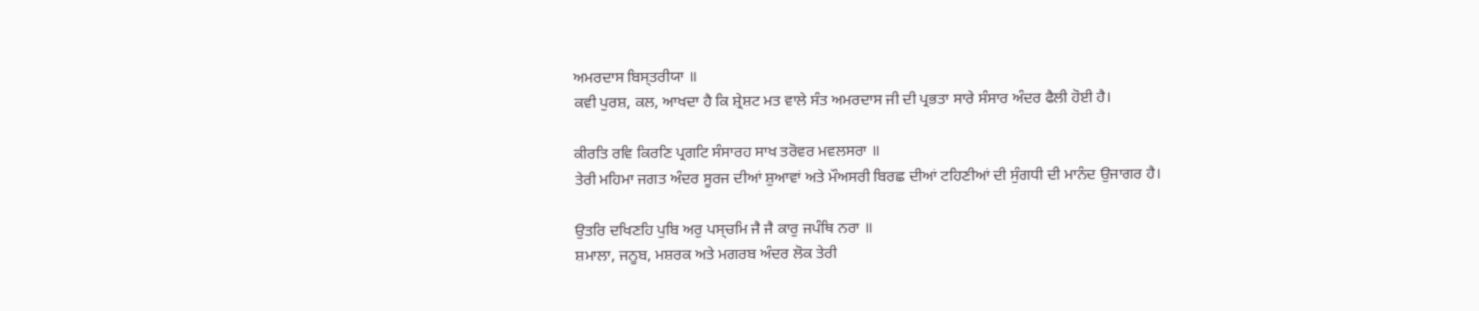ਅਮਰਦਾਸ ਬਿਸ੍ਤਰੀਯਾ ॥
ਕਵੀ ਪੁਰਸ਼, ਕਲ, ਆਖਦਾ ਹੈ ਕਿ ਸ਼੍ਰੇਸ਼ਟ ਮਤ ਵਾਲੇ ਸੰਤ ਅਮਰਦਾਸ ਜੀ ਦੀ ਪ੍ਰਭਤਾ ਸਾਰੇ ਸੰਸਾਰ ਅੰਦਰ ਫੈਲੀ ਹੋਈ ਹੈ।

ਕੀਰਤਿ ਰਵਿ ਕਿਰਣਿ ਪ੍ਰਗਟਿ ਸੰਸਾਰਹ ਸਾਖ ਤਰੋਵਰ ਮਵਲਸਰਾ ॥
ਤੇਰੀ ਮਹਿਮਾ ਜਗਤ ਅੰਦਰ ਸੂਰਜ ਦੀਆਂ ਸ਼ੁਆਵਾਂ ਅਤੇ ਮੌਅਸਰੀ ਬਿਰਛ ਦੀਆਂ ਟਹਿਣੀਆਂ ਦੀ ਸੁੰਗਧੀ ਦੀ ਮਾਨੰਦ ਉਜਾਗਰ ਹੈ।

ਉਤਰਿ ਦਖਿਣਹਿ ਪੁਬਿ ਅਰੁ ਪਸ੍ਚਮਿ ਜੈ ਜੈ ਕਾਰੁ ਜਪੰਥਿ ਨਰਾ ॥
ਸ਼ਮਾਲਾ, ਜਨੂਬ, ਮਸ਼ਰਕ ਅਤੇ ਮਗਰਬ ਅੰਦਰ ਲੋਕ ਤੇਰੀ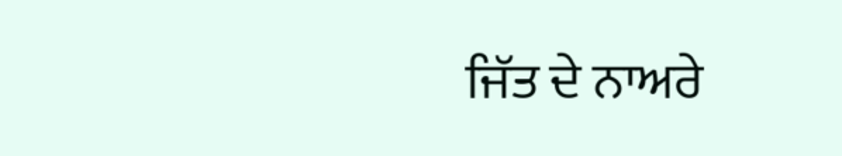ਜਿੱਤ ਦੇ ਨਾਅਰੇ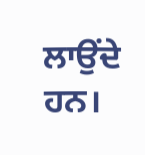ਲਾਉਂਦੇ ਹਨ।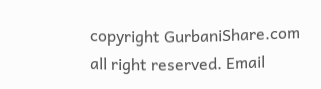copyright GurbaniShare.com all right reserved. Email